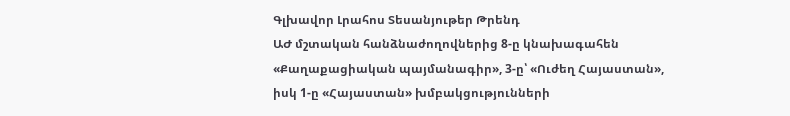Գլխավոր Լրահոս Տեսանյութեր Թրենդ
ԱԺ մշտական հանձնաժողովներից 8-ը կնախագահեն «Քաղաքացիական պայմանագիր», 3-ը՝ «Ուժեղ Հայաստան», իսկ 1-ը «Հայաստան» խմբակցությունների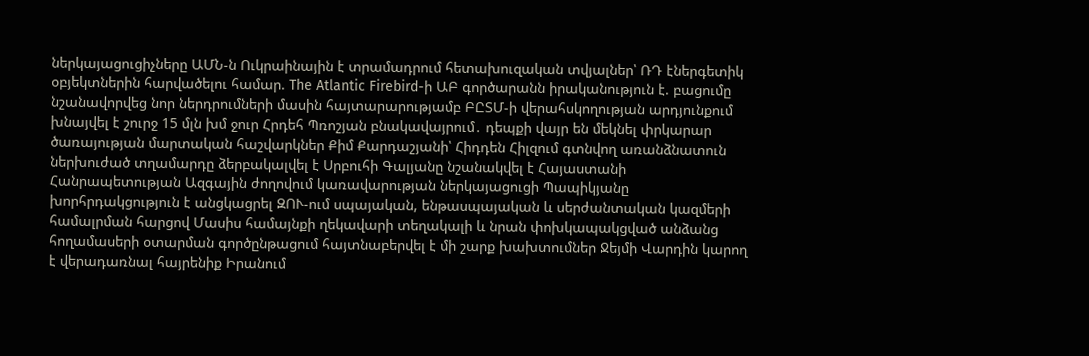ներկայացուցիչները ԱՄՆ-ն Ուկրաինային է տրամադրում հետախուզական տվյալներ՝ ՌԴ էներգետիկ օբյեկտներին հարվածելու համար. The Atlantic Firebird-ի ԱԲ գործարանն իրականություն է. բացումը նշանավորվեց նոր ներդրումների մասին հայտարարությամբ ԲԸՏՄ-ի վերահսկողության արդյունքում խնայվել է շուրջ 15 մլն խմ ջուր Հրդեհ Պռոշյան բնակավայրում․ դեպքի վայր են մեկնել փրկարար ծառայության մարտական հաշվարկներ Քիմ Քարդաշյանի՝ Հիդդեն Հիլզում գտնվող առանձնատուն ներխուժած տղամարդը ձերբակալվել է Սրբուհի Գալյանը նշանակվել է Հայաստանի Հանրապետության Ազգային ժողովում կառավարության ներկայացուցի Պապիկյանը խորհրդակցություն է անցկացրել ԶՈՒ-ում սպայական, ենթասպայական և սերժանտական կազմերի համալրման հարցով Մասիս համայնքի ղեկավարի տեղակալի և նրան փոխկապակցված անձանց հողամասերի օտարման գործընթացում հայտնաբերվել է մի շարք խախտումներ Ջեյմի Վարդին կարող է վերադառնալ հայրենիք Իրանում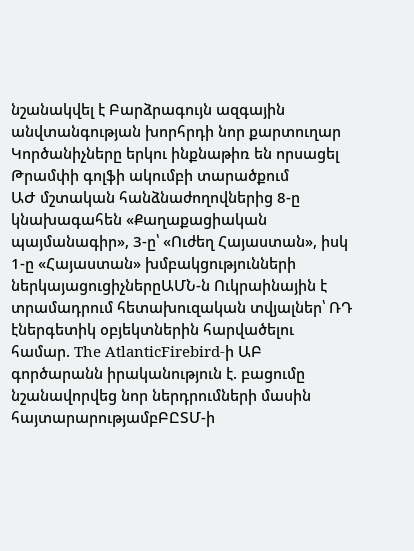նշանակվել է Բարձրագույն ազգային անվտանգության խորհրդի նոր քարտուղար Կործանիչները երկու ինքնաթիռ են որսացել Թրամփի գոլֆի ակումբի տարածքում
ԱԺ մշտական հանձնաժողովներից 8-ը կնախագահեն «Քաղաքացիական պայմանագիր», 3-ը՝ «Ուժեղ Հայաստան», իսկ 1-ը «Հայաստան» խմբակցությունների ներկայացուցիչներըԱՄՆ-ն Ուկրաինային է տրամադրում հետախուզական տվյալներ՝ ՌԴ էներգետիկ օբյեկտներին հարվածելու համար. The AtlanticFirebird-ի ԱԲ գործարանն իրականություն է. բացումը նշանավորվեց նոր ներդրումների մասին հայտարարությամբԲԸՏՄ-ի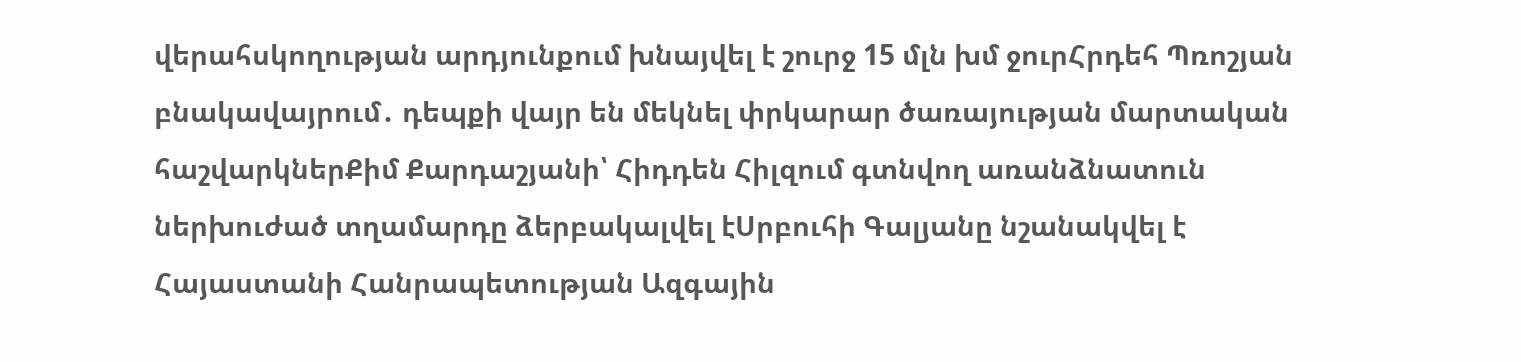վերահսկողության արդյունքում խնայվել է շուրջ 15 մլն խմ ջուրՀրդեհ Պռոշյան բնակավայրում․ դեպքի վայր են մեկնել փրկարար ծառայության մարտական հաշվարկներՔիմ Քարդաշյանի՝ Հիդդեն Հիլզում գտնվող առանձնատուն ներխուժած տղամարդը ձերբակալվել էՍրբուհի Գալյանը նշանակվել է Հայաստանի Հանրապետության Ազգային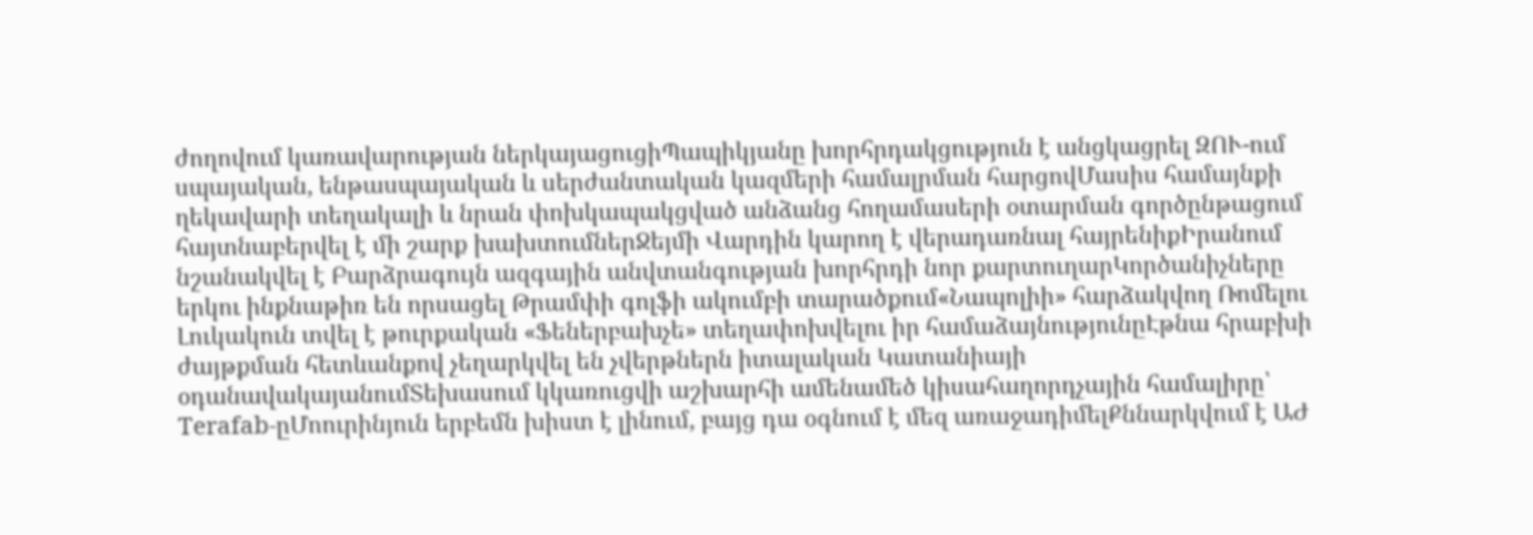ժողովում կառավարության ներկայացուցիՊապիկյանը խորհրդակցություն է անցկացրել ԶՈՒ-ում սպայական, ենթասպայական և սերժանտական կազմերի համալրման հարցովՄասիս համայնքի ղեկավարի տեղակալի և նրան փոխկապակցված անձանց հողամասերի օտարման գործընթացում հայտնաբերվել է մի շարք խախտումներՋեյմի Վարդին կարող է վերադառնալ հայրենիքԻրանում նշանակվել է Բարձրագույն ազգային անվտանգության խորհրդի նոր քարտուղարԿործանիչները երկու ինքնաթիռ են որսացել Թրամփի գոլֆի ակումբի տարածքում«Նապոլիի» հարձակվող Ռոմելու Լուկակուն տվել է թուրքական «Ֆեներբախչե» տեղափոխվելու իր համաձայնությունըԷթնա հրաբխի ժայթքման հետևանքով չեղարկվել են չվերթներն իտալական Կատանիայի օդանավակայանումՏեխասում կկառուցվի աշխարհի ամենամեծ կիսահաղորդչային համալիրը՝ Terafab-ըՄոուրինյուն երբեմն խիստ է լինում, բայց դա օգնում է մեզ առաջադիմելՔննարկվում է ԱԺ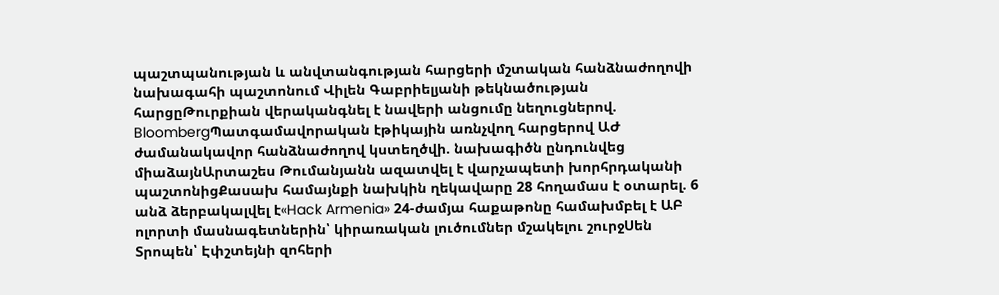պաշտպանության և անվտանգության հարցերի մշտական հանձնաժողովի նախագահի պաշտոնում Վիլեն Գաբրիելյանի թեկնածության հարցըԹուրքիան վերականգնել է նավերի անցումը նեղուցներով. BloombergՊատգամավորական էթիկային առնչվող հարցերով ԱԺ ժամանակավոր հանձնաժողով կստեղծվի. նախագիծն ընդունվեց միաձայնԱրտաշես Թումանյանն ազատվել է վարչապետի խորհրդականի պաշտոնիցՔասախ համայնքի նախկին ղեկավարը 28 հողամաս է օտարել. 6 անձ ձերբակալվել է«Hack Armenia» 24-ժամյա հաքաթոնը համախմբել է ԱԲ ոլորտի մասնագետներին՝ կիրառական լուծումներ մշակելու շուրջՍեն Տրոպեն՝ Էփշտեյնի զոհերի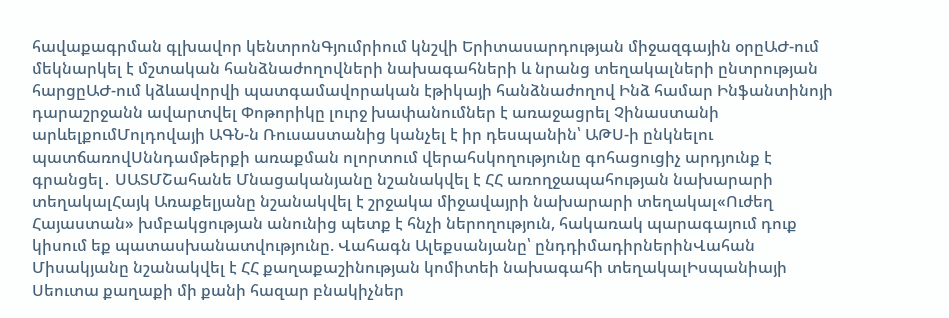հավաքագրման գլխավոր կենտրոնԳյումրիում կնշվի Երիտասարդության միջազգային օրըԱԺ-ում մեկնարկել է մշտական հանձնաժողովների նախագահների և նրանց տեղակալների ընտրության հարցըԱԺ-ում կձևավորվի պատգամավորական էթիկայի հանձնաժողով Ինձ համար Ինֆանտինոյի դարաշրջանն ավարտվել Փոթորիկը լուրջ խափանումներ է առաջացրել Չինաստանի արևելքումՄոլդովայի ԱԳՆ-ն Ռուսաստանից կանչել է իր դեսպանին՝ ԱԹՍ-ի ընկնելու պատճառովՍննդամթերքի առաքման ոլորտում վերահսկողությունը գոհացուցիչ արդյունք է գրանցել․ ՍԱՏՄՇահանե Մնացականյանը նշանակվել է ՀՀ առողջապահության նախարարի տեղակալՀայկ Առաքելյանը նշանակվել է շրջակա միջավայրի նախարարի տեղակալ«Ուժեղ Հայաստան» խմբակցության անունից պետք է հնչի ներողություն, հակառակ պարագայում դուք կիսում եք պատասխանատվությունը. Վահագն Ալեքսանյանը՝ ընդդիմադիրներինՎահան Միսակյանը նշանակվել է ՀՀ քաղաքաշինության կոմիտեի նախագահի տեղակալԻսպանիայի Սեուտա քաղաքի մի քանի հազար բնակիչներ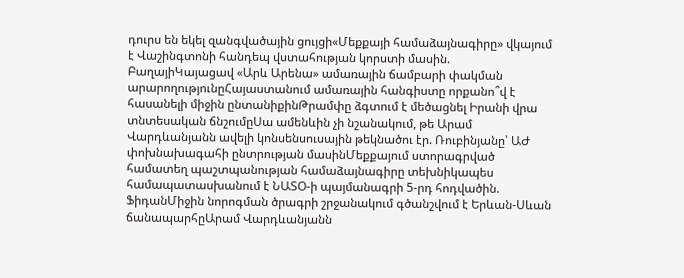դուրս են եկել զանգվածային ցույցի«Մեքքայի համաձայնագիրը» վկայում է Վաշինգտոնի հանդեպ վստահության կորստի մասին. ԲաղայիԿայացավ «Արև Արենա» ամառային ճամբարի փակման արարողությունըՀայաստանում ամառային հանգիստը որքանո՞վ է հասանելի միջին ընտանիքինԹրամփը ձգտում է մեծացնել Իրանի վրա տնտեսական ճնշումըՍա ամենևին չի նշանակում, թե Արամ Վարդևանյանն ավելի կոնսենսուսային թեկնածու էր. Ռուբինյանը՝ ԱԺ փոխնախագահի ընտրության մասինՄեքքայում ստորագրված համատեղ պաշտպանության համաձայնագիրը տեխնիկապես համապատասխանում է ՆԱՏՕ-ի պայմանագրի 5-րդ հոդվածին. ՖիդանՄիջին նորոգման ծրագրի շրջանակում գծանշվում է Երևան-Սևան ճանապարհըԱրամ Վարդևանյանն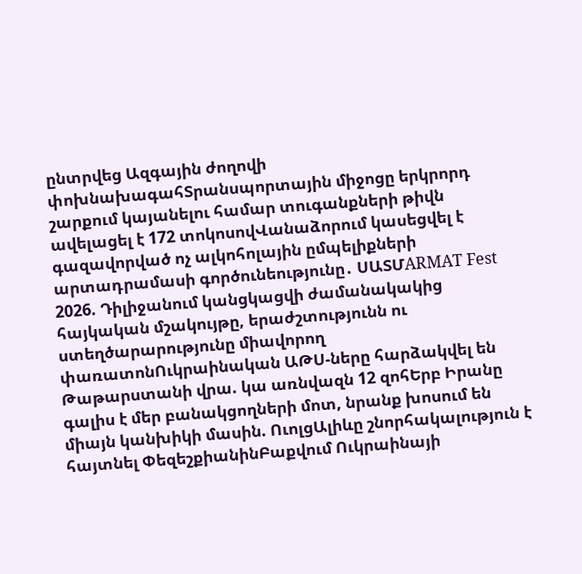ընտրվեց Ազգային ժողովի փոխնախագահՏրանսպորտային միջոցը երկրորդ շարքում կայանելու համար տուգանքների թիվն ավելացել է 172 տոկոսովՎանաձորում կասեցվել է գազավորված ոչ ալկոհոլային ըմպելիքների արտադրամասի գործունեությունը․ ՍԱՏՄARMAT Fest 2026. Դիլիջանում կանցկացվի ժամանակակից հայկական մշակույթը, երաժշտությունն ու ստեղծարարությունը միավորող փառատոնՈւկրաինական ԱԹՍ-ները հարձակվել են Թաթարստանի վրա. կա առնվազն 12 զոհԵրբ Իրանը գալիս է մեր բանակցողների մոտ, նրանք խոսում են միայն կանխիկի մասին. ՈւոլցԱլիևը շնորհակալություն է հայտնել ՓեզեշքիանինԲաքվում Ուկրաինայի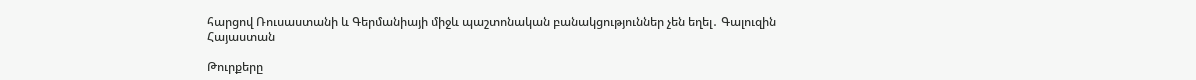հարցով Ռուսաստանի և Գերմանիայի միջև պաշտոնական բանակցություններ չեն եղել․ Գալուզին
Հայաստան

Թուրքերը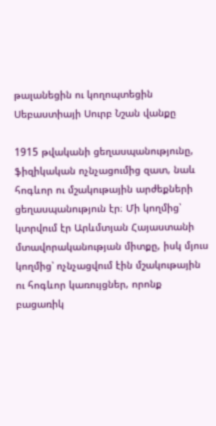թալանեցին ու կողոպտեցին Սեբաստիայի Սուրբ Նշան վանքը

1915 թվականի ցեղասպանությունը, ֆիզիկական ոչնչացումից զատ, նաև հոգևոր ու մշակութային արժեքների ցեղասպանություն էր։ Մի կողմից՝ կտրվում էր Արևմտյան Հայաստանի մտավորականության միտքը, իսկ մյուս կողմից՝ ոչնչացվում էին մշակութային ու հոգևոր կառույցներ, որոնք բացառիկ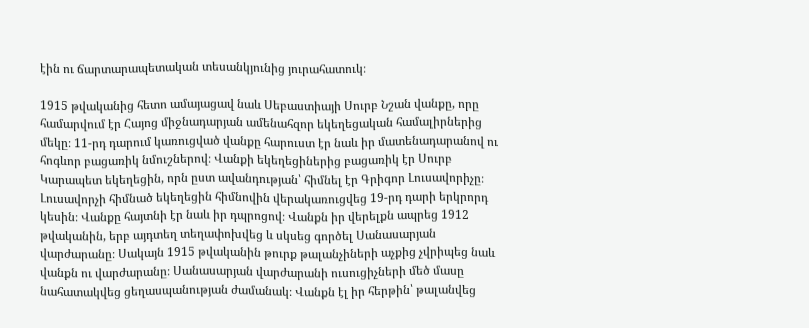էին ու ճարտարապետական տեսանկյունից յուրահատուկ։

1915 թվականից հետո ամայացավ նաև Սեբաստիայի Սուրբ Նշան վանքը, որը համարվում էր Հայոց միջնադարյան ամենահզոր եկեղեցական համալիրներից մեկը։ 11-րդ դարում կառուցված վանքը հարուստ էր նաև իր մատենադարանով ու հոգևոր բացառիկ նմուշներով։ Վանքի եկեղեցիներից բացառիկ էր Սուրբ Կարապետ եկեղեցին, որն ըստ ավանդության՝ հիմնել էր Գրիգոր Լուսավորիչը։ Լուսավորչի հիմնած եկեղեցին հիմնովին վերակառուցվեց 19-րդ դարի երկրորդ կեսին։ Վանքը հայտնի էր նաև իր դպրոցով։ Վանքն իր վերելքն ապրեց 1912 թվականին, երբ այդտեղ տեղափոխվեց և սկսեց գործել Սանասարյան վարժարանը։ Սակայն 1915 թվականին թուրք թալանչիների աչքից չվրիպեց նաև վանքն ու վարժարանը։ Սանասարյան վարժարանի ուսուցիչների մեծ մասը նահատակվեց ցեղասպանության ժամանակ։ Վանքն էլ իր հերթին՝ թալանվեց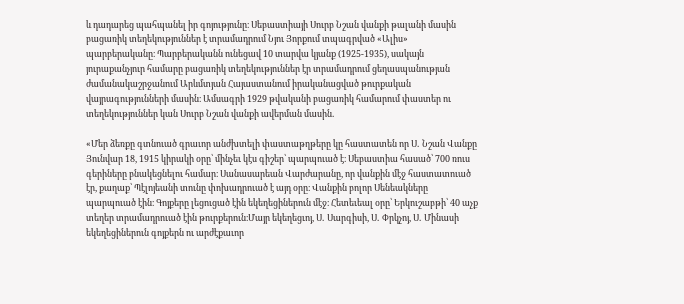և դադարեց պահպանել իր գոյությունը։ Սեբաստիայի Սուրբ Նշան վանքի թալանի մասին բացառիկ տեղեկություններ է տրամադրում Նյու Յորքում տպագրված «Ալիս» պարբերականը։ Պարբերականն ունեցավ 10 տարվա կյանք (1925-1935), սակայն յուրաքանչյուր համարը բացառիկ տեղեկություններ էր տրամադրում ցեղասպանության ժամանակաշրջանում Արևմտյան Հայաստանում իրականացված թուրքական վայրագությունների մասին։ Ամսագրի 1929 թվականի բացառիկ համարում փաստեր ու տեղեկություններ կան Սուրբ Նշան վանքի ավերման մասին․

«Մեր ձեռքը գտնուած գրաւոր անժխտելի փաստաթղթերը կը հաստատեն որ Ս․ Նշան Վանքը Յունվար 18, 1915 կիրակի օրը՝ մինչեւ կէս գիշեր՝ պարպուած է։ Սեբաստիա հասած՝ 700 ռուս գերիները բնակեցնելու համար։ Սանասարեան Վարժարանը, որ վանքին մէջ հաստատուած էր, քաղաք՝ Պէլոյեանի տունը փոխադրուած է այդ օրը։ Վանքին բոլոր Սենեակները պարպուած էին։ Գոյքերը լեցուցած էին եկեղեցիներուն մէջ։ Հետեւեալ օրը՝ Երկուշաբթի՝ 40 աչք տեղեր տրամադրուած էին թուրքերուն։Մայր եկեղեցւոյ, Ս․ Սարգիսի, Ս․ Փրկչոյ, Ս․ Մինասի եկեղեցիներուն գոյքերն ու արժէքաւոր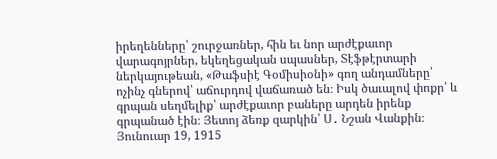իրեղենները՝ շուրջառներ, հին եւ նոր արժէքաւոր վարագոյրներ, եկեղեցական սպասներ, Տէֆթէրտարի ներկայութեան, «Թաֆսիէ Գօմիսիօնի» գող անդամները՝ ոչինչ գներով՝ աճուրդով վաճառած են։ Իսկ ծաւալով փոքր՝ և գրպան սեղմելիք՝ արժէքաւոր բաները արդեն իրենք գրպանած էին։ Յետոյ ձեռք զարկին՝ Ս․ Նշան Վանքին։ Յունուար 19, 1915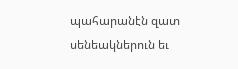պահարանէն զատ սենեակներուն եւ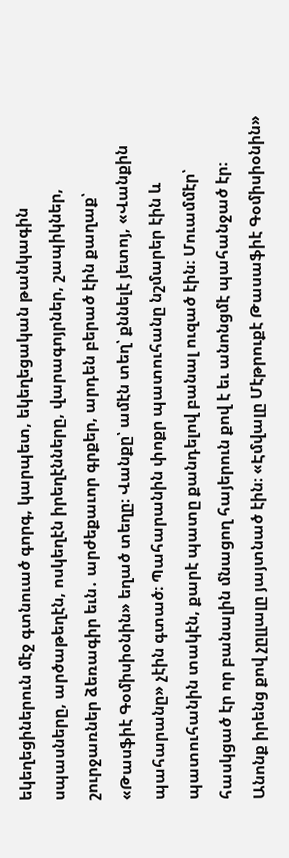եկեղեցիներուն մէջ գտնուած գորգ, կարպետ, եկեղեցական թանկագին սպասները, արծաթեղէն, ոսկեղէն իրեղէնները, վարագոյրներ, շապիկներ, շուրջառներ ձեռագիր եւն․ արժեքաւոր գրքեր, արդեն բերած էին քաղաք՝ «Թասֆիէ Գօմիսիօնին» եղած տեղը։ Վանքը՝ ամէն տեղ՝ քննելէ յետոյ, «Վանքին պահարանը» չէին գտած։ Պահարանին փոքր պատուհանը նշմարեր էին և պատուհանին տակէն, քարէ պատը քանդելով բանալ ուզած էին։ Մուամմէր՝ հասկցած էր որ բանալին մնացող հայերուն քով է եւ անոնցմէ պահանջած էր։ Անոնք իրենց քով չըլլալը յայտնած էին։ «Էմվալը Մէթրուքէ Թասաֆիէ Գօմիսիօնին»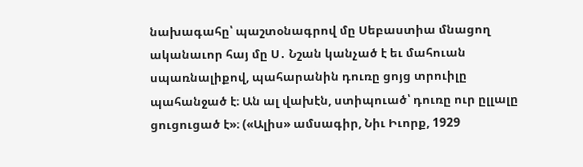նախագահը՝ պաշտօնագրով մը Սեբաստիա մնացող ականաւոր հայ մը Ս․ Նշան կանչած է եւ մահուան սպառնալիքով, պահարանին դուռը ցոյց տրուիլը պահանջած է։ Ան ալ վախէն, ստիպուած՝ դուռը ուր ըլլալը ցուցուցած է»։ («Ալիս» ամսագիր, Նիւ Իւորք, 1929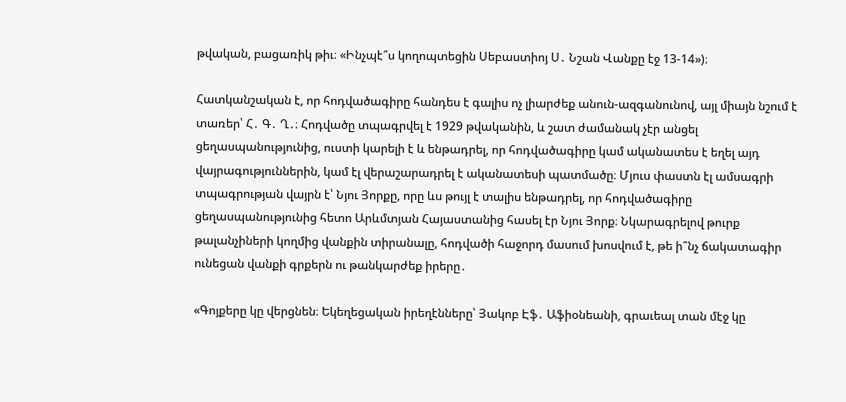թվական, բացառիկ թիւ։ «Ինչպէ՞ս կողոպտեցին Սեբաստիոյ Ս․ Նշան Վանքը էջ 13-14»)։

Հատկանշական է, որ հոդվածագիրը հանդես է գալիս ոչ լիարժեք անուն-ազգանունով, այլ միայն նշում է տառեր՝ Հ․ Գ․ Ղ․։ Հոդվածը տպագրվել է 1929 թվականին, և շատ ժամանակ չէր անցել ցեղասպանությունից, ուստի կարելի է և ենթադրել, որ հոդվածագիրը կամ ականատես է եղել այդ վայրագություններին, կամ էլ վերաշարադրել է ականատեսի պատմածը։ Մյուս փաստն էլ ամսագրի տպագրության վայրն է՝ Նյու Յորքը, որը ևս թույլ է տալիս ենթադրել, որ հոդվածագիրը ցեղասպանությունից հետո Արևմտյան Հայաստանից հասել էր Նյու Յորք։ Նկարագրելով թուրք թալանչիների կողմից վանքին տիրանալը, հոդվածի հաջորդ մասում խոսվում է, թե ի՞նչ ճակատագիր ունեցան վանքի գրքերն ու թանկարժեք իրերը․

«Գոյքերը կը վերցնեն։ Եկեղեցական իրեղէնները՝ Յակոբ Էֆ․ Աֆիօնեանի, գրաւեալ տան մէջ կը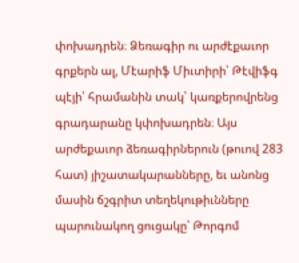փոխադրեն։ Ձեռագիր ու արժէքաւոր գրքերն ալ, Մէարիֆ Միւտիրի՝ Թէվիֆգ պէյի՝ հրամանին տակ՝ կառքերովրենց գրադարանը կփոխադրեն։ Այս արժեքաւոր ձեռագիրներուն (թուով 283 հատ) յիշատակարանները, եւ անոնց մասին ճշգրիտ տեղեկութիւնները պարունակող ցուցակը՝ Թորգոմ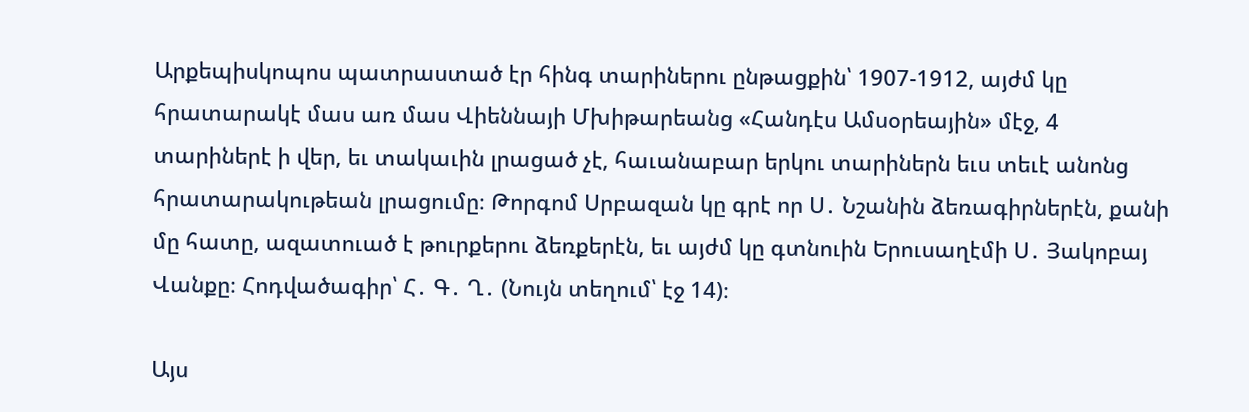Արքեպիսկոպոս պատրաստած էր հինգ տարիներու ընթացքին՝ 1907-1912, այժմ կը հրատարակէ մաս առ մաս Վիեննայի Մխիթարեանց «Հանդէս Ամսօրեային» մէջ, 4 տարիներէ ի վեր, եւ տակաւին լրացած չէ, հաւանաբար երկու տարիներն եւս տեւէ անոնց հրատարակութեան լրացումը։ Թորգոմ Սրբազան կը գրէ որ Ս․ Նշանին ձեռագիրներէն, քանի մը հատը, ազատուած է թուրքերու ձեռքերէն, եւ այժմ կը գտնուին Երուսաղէմի Ս․ Յակոբայ Վանքը։ Հոդվածագիր՝ Հ․ Գ․ Ղ․ (Նույն տեղում՝ էջ 14)։

Այս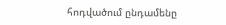հոդվածում ընդամենը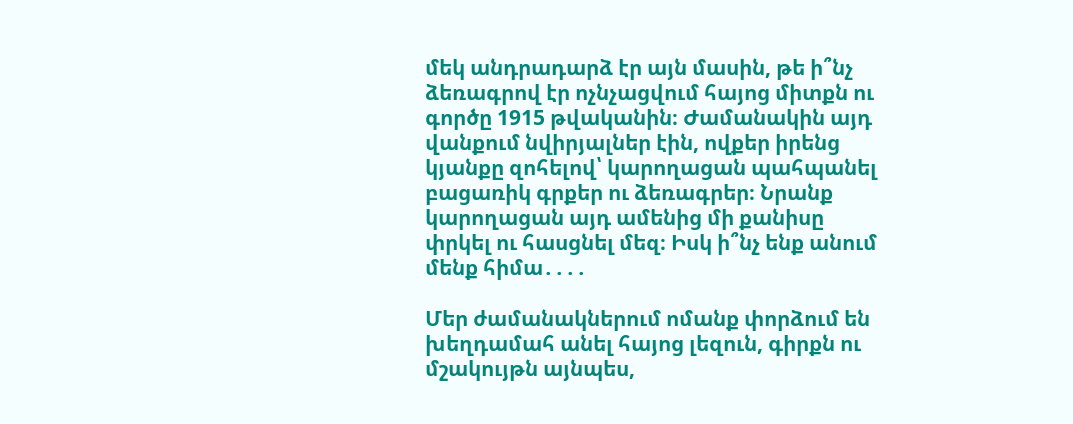մեկ անդրադարձ էր այն մասին, թե ի՞նչ ձեռագրով էր ոչնչացվում հայոց միտքն ու գործը 1915 թվականին։ Ժամանակին այդ վանքում նվիրյալներ էին, ովքեր իրենց կյանքը զոհելով՝ կարողացան պահպանել բացառիկ գրքեր ու ձեռագրեր։ Նրանք կարողացան այդ ամենից մի քանիսը փրկել ու հասցնել մեզ։ Իսկ ի՞նչ ենք անում մենք հիմա․․․․

Մեր ժամանակներում ոմանք փորձում են խեղդամահ անել հայոց լեզուն, գիրքն ու մշակույթն այնպես,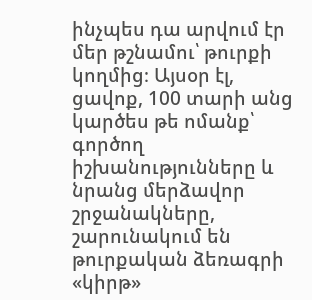ինչպես դա արվում էր մեր թշնամու՝ թուրքի կողմից։ Այսօր էլ, ցավոք, 100 տարի անց կարծես թե ոմանք՝ գործող իշխանությունները և նրանց մերձավոր շրջանակները, շարունակում են թուրքական ձեռագրի «կիրթ»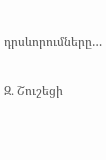դրսևորումները…

Զ․ Շուշեցի